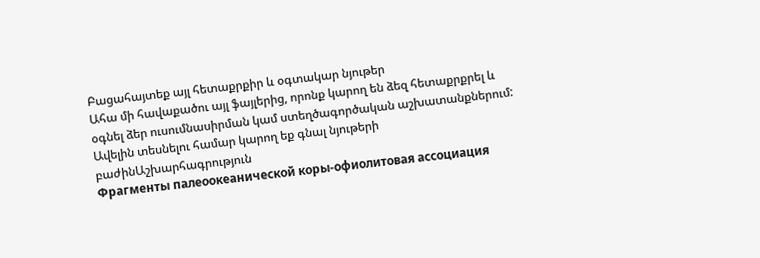Բացահայտեք այլ հետաքրքիր և օգտակար նյութեր
Ահա մի հավաքածու այլ ֆայլերից, որոնք կարող են ձեզ հետաքրքրել և օգնել ձեր ուսումնասիրման կամ ստեղծագործական աշխատանքներում: Ավելին տեսնելու համար կարող եք գնալ նյութերի բաժինԱշխարհագրություն
Фрагменты палеоокеанической коры-офиолитовая ассоциация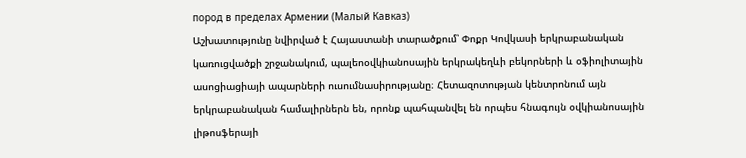пород в пределах Армении (Малый Кавказ)
Աշխատությունը նվիրված է Հայաստանի տարածքում՝ Փոքր Կովկասի երկրաբանական կառուցվածքի շրջանակում, պալեոօվկիանոսային երկրակեղևի բեկորների և օֆիոլիտային ասոցիացիայի ապարների ուսումնասիրությանը։ Հետազոտության կենտրոնում այն երկրաբանական համալիրներն են, որոնք պահպանվել են որպես հնագույն օվկիանոսային լիթոսֆերայի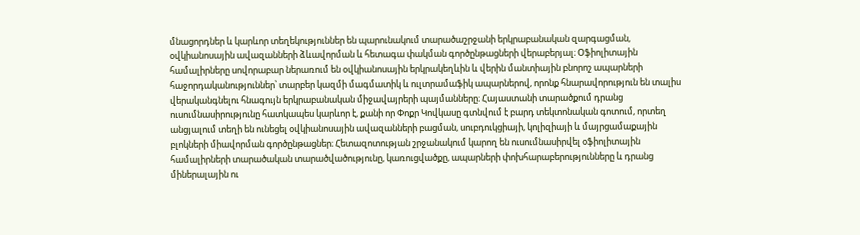մնացորդներ և կարևոր տեղեկություններ են պարունակում տարածաշրջանի երկրաբանական զարգացման, օվկիանոսային ավազանների ձևավորման և հետագա փակման գործընթացների վերաբերյալ։ Օֆիոլիտային համալիրները սովորաբար ներառում են օվկիանոսային երկրակեղևին և վերին մանտիային բնորոշ ապարների հաջորդականություններ՝ տարբեր կազմի մագմատիկ և ուլտրամաֆիկ ապարներով, որոնք հնարավորություն են տալիս վերականգնելու հնագույն երկրաբանական միջավայրերի պայմանները։ Հայաստանի տարածքում դրանց ուսումնասիրությունը հատկապես կարևոր է, քանի որ Փոքր Կովկասը գտնվում է բարդ տեկտոնական գոտում, որտեղ անցյալում տեղի են ունեցել օվկիանոսային ավազանների բացման, սուբդուկցիայի, կոլիզիայի և մայրցամաքային բլոկների միավորման գործընթացներ։ Հետազոտության շրջանակում կարող են ուսումնասիրվել օֆիոլիտային համալիրների տարածական տարածվածությունը, կառուցվածքը, ապարների փոխհարաբերությունները և դրանց միներալային ու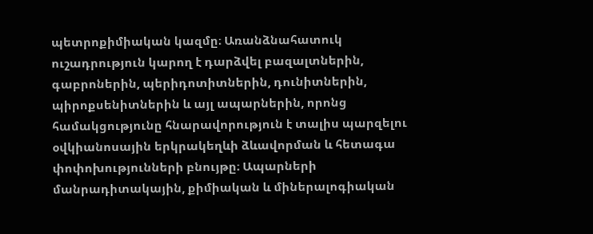պետրոքիմիական կազմը։ Առանձնահատուկ ուշադրություն կարող է դարձվել բազալտներին, գաբրոներին, պերիդոտիտներին, դունիտներին, պիրոքսենիտներին և այլ ապարներին, որոնց համակցությունը հնարավորություն է տալիս պարզելու օվկիանոսային երկրակեղևի ձևավորման և հետագա փոփոխությունների բնույթը։ Ապարների մանրադիտակային, քիմիական և միներալոգիական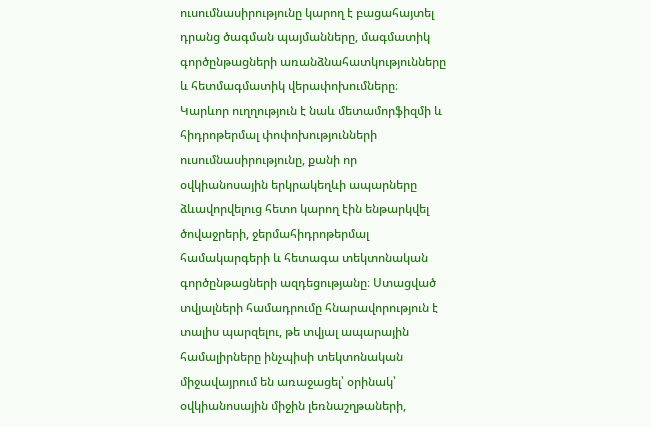ուսումնասիրությունը կարող է բացահայտել դրանց ծագման պայմանները, մագմատիկ գործընթացների առանձնահատկությունները և հետմագմատիկ վերափոխումները։ Կարևոր ուղղություն է նաև մետամորֆիզմի և հիդրոթերմալ փոփոխությունների ուսումնասիրությունը, քանի որ օվկիանոսային երկրակեղևի ապարները ձևավորվելուց հետո կարող էին ենթարկվել ծովաջրերի, ջերմահիդրոթերմալ համակարգերի և հետագա տեկտոնական գործընթացների ազդեցությանը։ Ստացված տվյալների համադրումը հնարավորություն է տալիս պարզելու, թե տվյալ ապարային համալիրները ինչպիսի տեկտոնական միջավայրում են առաջացել՝ օրինակ՝ օվկիանոսային միջին լեռնաշղթաների,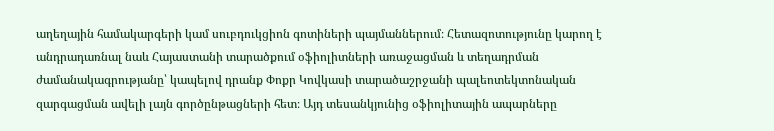աղեղային համակարգերի կամ սուբդուկցիոն գոտիների պայմաններում։ Հետազոտությունը կարող է անդրադառնալ նաև Հայաստանի տարածքում օֆիոլիտների առաջացման և տեղադրման ժամանակագրությանը՝ կապելով դրանք Փոքր Կովկասի տարածաշրջանի պալեոտեկտոնական զարգացման ավելի լայն գործընթացների հետ։ Այդ տեսանկյունից օֆիոլիտային ապարները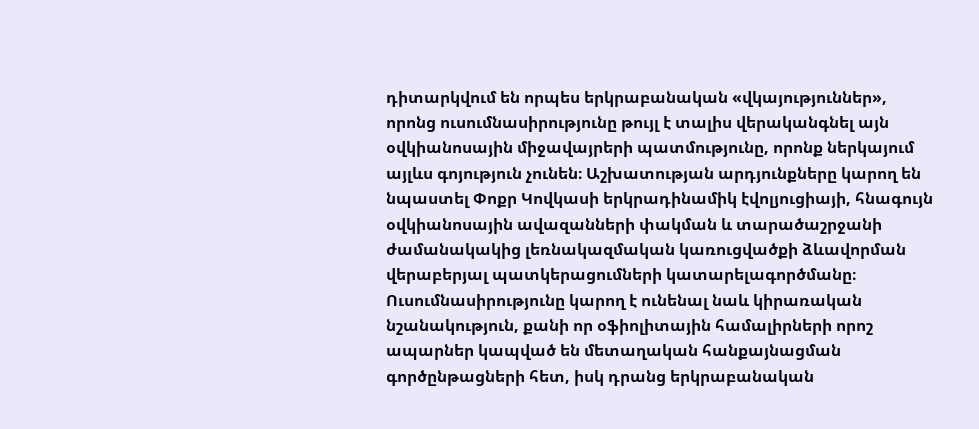դիտարկվում են որպես երկրաբանական «վկայություններ», որոնց ուսումնասիրությունը թույլ է տալիս վերականգնել այն օվկիանոսային միջավայրերի պատմությունը, որոնք ներկայում այլևս գոյություն չունեն։ Աշխատության արդյունքները կարող են նպաստել Փոքր Կովկասի երկրադինամիկ էվոլյուցիայի, հնագույն օվկիանոսային ավազանների փակման և տարածաշրջանի ժամանակակից լեռնակազմական կառուցվածքի ձևավորման վերաբերյալ պատկերացումների կատարելագործմանը։ Ուսումնասիրությունը կարող է ունենալ նաև կիրառական նշանակություն, քանի որ օֆիոլիտային համալիրների որոշ ապարներ կապված են մետաղական հանքայնացման գործընթացների հետ, իսկ դրանց երկրաբանական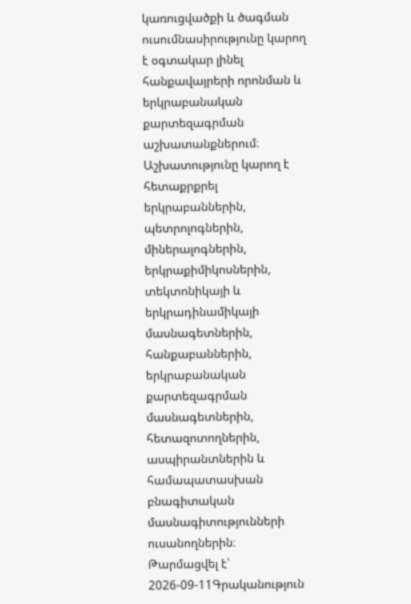կառուցվածքի և ծագման ուսումնասիրությունը կարող է օգտակար լինել հանքավայրերի որոնման և երկրաբանական քարտեզագրման աշխատանքներում։ Աշխատությունը կարող է հետաքրքրել երկրաբաններին, պետրոլոգներին, միներալոգներին, երկրաքիմիկոսներին, տեկտոնիկայի և երկրադինամիկայի մասնագետներին, հանքաբաններին, երկրաբանական քարտեզագրման մասնագետներին, հետազոտողներին, ասպիրանտներին և համապատասխան բնագիտական մասնագիտությունների ուսանողներին։
Թարմացվել է՝ 2026-09-11Գրականություն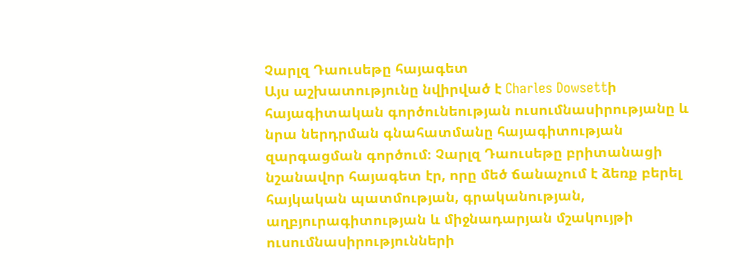Չարլզ Դաուսեթը հայագետ
Այս աշխատությունը նվիրված է Charles Dowsettի հայագիտական գործունեության ուսումնասիրությանը և նրա ներդրման գնահատմանը հայագիտության զարգացման գործում։ Չարլզ Դաուսեթը բրիտանացի նշանավոր հայագետ էր, որը մեծ ճանաչում է ձեռք բերել հայկական պատմության, գրականության, աղբյուրագիտության և միջնադարյան մշակույթի ուսումնասիրությունների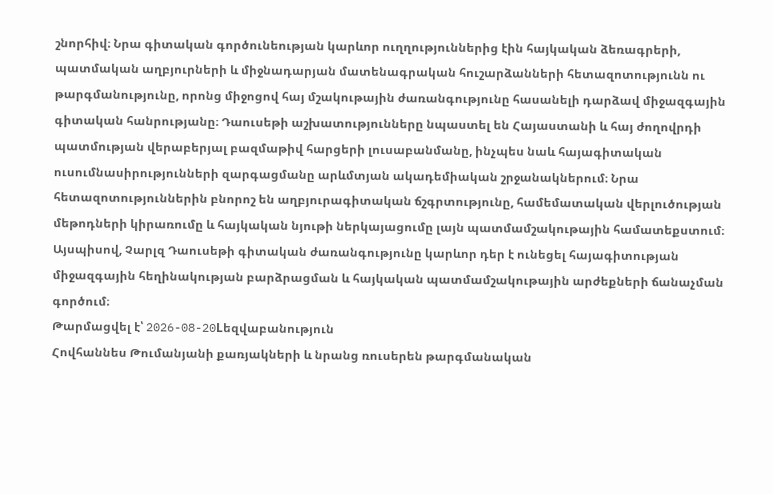շնորհիվ։ Նրա գիտական գործունեության կարևոր ուղղություններից էին հայկական ձեռագրերի, պատմական աղբյուրների և միջնադարյան մատենագրական հուշարձանների հետազոտությունն ու թարգմանությունը, որոնց միջոցով հայ մշակութային ժառանգությունը հասանելի դարձավ միջազգային գիտական հանրությանը։ Դաուսեթի աշխատությունները նպաստել են Հայաստանի և հայ ժողովրդի պատմության վերաբերյալ բազմաթիվ հարցերի լուսաբանմանը, ինչպես նաև հայագիտական ուսումնասիրությունների զարգացմանը արևմտյան ակադեմիական շրջանակներում։ Նրա հետազոտություններին բնորոշ են աղբյուրագիտական ճշգրտությունը, համեմատական վերլուծության մեթոդների կիրառումը և հայկական նյութի ներկայացումը լայն պատմամշակութային համատեքստում։ Այսպիսով, Չարլզ Դաուսեթի գիտական ժառանգությունը կարևոր դեր է ունեցել հայագիտության միջազգային հեղինակության բարձրացման և հայկական պատմամշակութային արժեքների ճանաչման գործում։
Թարմացվել է՝ 2026-08-20Lեզվաբանություն
Հովհաննես Թումանյանի քառյակների և նրանց ռուսերեն թարգմանական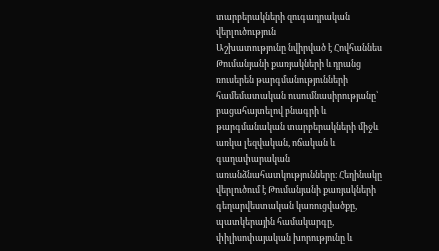տարբերակների զուգադրական վերլուծություն
Աշխատությունը նվիրված է Հովհաննես Թումանյանի քառյակների և դրանց ռուսերեն թարգմանությունների համեմատական ուսումնասիրությանը՝ բացահայտելով բնագրի և թարգմանական տարբերակների միջև առկա լեզվական, ոճական և գաղափարական առանձնահատկությունները։ Հեղինակը վերլուծում է Թումանյանի քառյակների գեղարվեստական կառուցվածքը, պատկերային համակարգը, փիլիսոփայական խորությունը և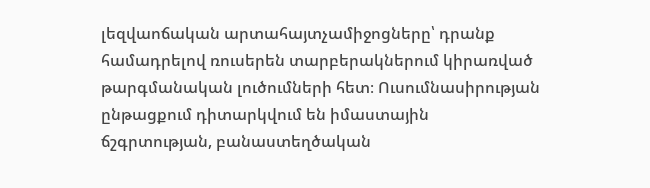լեզվաոճական արտահայտչամիջոցները՝ դրանք համադրելով ռուսերեն տարբերակներում կիրառված թարգմանական լուծումների հետ։ Ուսումնասիրության ընթացքում դիտարկվում են իմաստային ճշգրտության, բանաստեղծական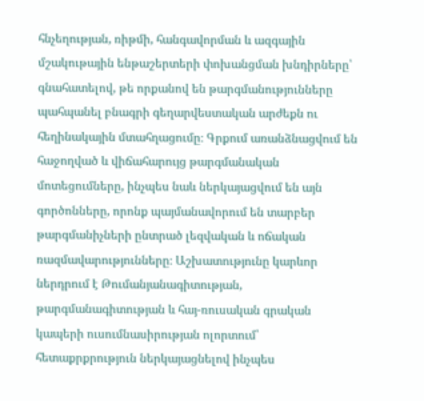հնչեղության, ռիթմի, հանգավորման և ազգային մշակութային ենթաշերտերի փոխանցման խնդիրները՝ գնահատելով, թե որքանով են թարգմանությունները պահպանել բնագրի գեղարվեստական արժեքն ու հեղինակային մտահղացումը։ Գրքում առանձնացվում են հաջողված և վիճահարույց թարգմանական մոտեցումները, ինչպես նաև ներկայացվում են այն գործոնները, որոնք պայմանավորում են տարբեր թարգմանիչների ընտրած լեզվական և ոճական ռազմավարությունները։ Աշխատությունը կարևոր ներդրում է Թումանյանագիտության, թարգմանագիտության և հայ-ռուսական գրական կապերի ուսումնասիրության ոլորտում՝ հետաքրքրություն ներկայացնելով ինչպես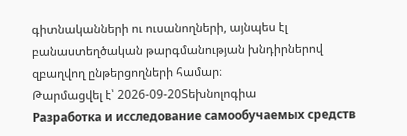գիտնականների ու ուսանողների, այնպես էլ բանաստեղծական թարգմանության խնդիրներով զբաղվող ընթերցողների համար։
Թարմացվել է՝ 2026-09-20Տեխնոլոգիա
Разработка и исследование самообучаемых средств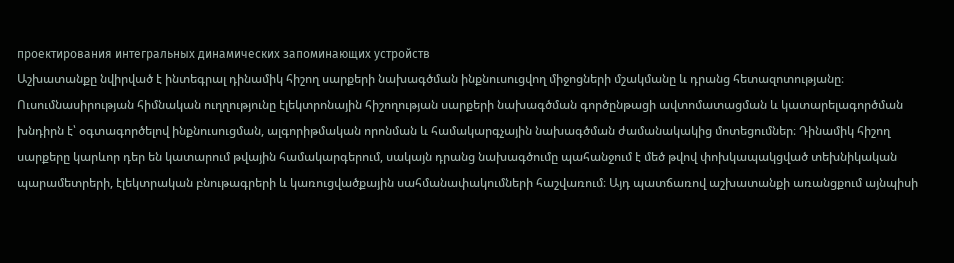проектирования интегральных динамических запоминающих устройств
Աշխատանքը նվիրված է ինտեգրալ դինամիկ հիշող սարքերի նախագծման ինքնուսուցվող միջոցների մշակմանը և դրանց հետազոտությանը։ Ուսումնասիրության հիմնական ուղղությունը էլեկտրոնային հիշողության սարքերի նախագծման գործընթացի ավտոմատացման և կատարելագործման խնդիրն է՝ օգտագործելով ինքնուսուցման, ալգորիթմական որոնման և համակարգչային նախագծման ժամանակակից մոտեցումներ։ Դինամիկ հիշող սարքերը կարևոր դեր են կատարում թվային համակարգերում, սակայն դրանց նախագծումը պահանջում է մեծ թվով փոխկապակցված տեխնիկական պարամետրերի, էլեկտրական բնութագրերի և կառուցվածքային սահմանափակումների հաշվառում։ Այդ պատճառով աշխատանքի առանցքում այնպիսի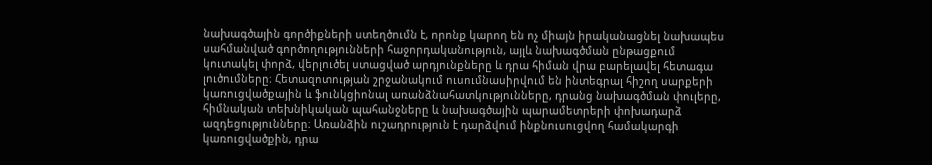նախագծային գործիքների ստեղծումն է, որոնք կարող են ոչ միայն իրականացնել նախապես սահմանված գործողությունների հաջորդականություն, այլև նախագծման ընթացքում կուտակել փորձ, վերլուծել ստացված արդյունքները և դրա հիման վրա բարելավել հետագա լուծումները։ Հետազոտության շրջանակում ուսումնասիրվում են ինտեգրալ հիշող սարքերի կառուցվածքային և ֆունկցիոնալ առանձնահատկությունները, դրանց նախագծման փուլերը, հիմնական տեխնիկական պահանջները և նախագծային պարամետրերի փոխադարձ ազդեցությունները։ Առանձին ուշադրություն է դարձվում ինքնուսուցվող համակարգի կառուցվածքին, դրա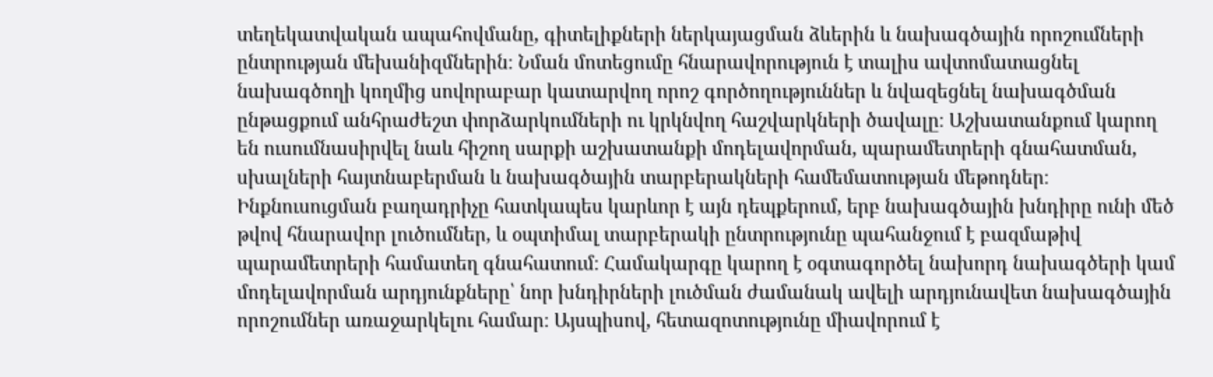տեղեկատվական ապահովմանը, գիտելիքների ներկայացման ձևերին և նախագծային որոշումների ընտրության մեխանիզմներին։ Նման մոտեցումը հնարավորություն է տալիս ավտոմատացնել նախագծողի կողմից սովորաբար կատարվող որոշ գործողություններ և նվազեցնել նախագծման ընթացքում անհրաժեշտ փորձարկումների ու կրկնվող հաշվարկների ծավալը։ Աշխատանքում կարող են ուսումնասիրվել նաև հիշող սարքի աշխատանքի մոդելավորման, պարամետրերի գնահատման, սխալների հայտնաբերման և նախագծային տարբերակների համեմատության մեթոդներ։ Ինքնուսուցման բաղադրիչը հատկապես կարևոր է այն դեպքերում, երբ նախագծային խնդիրը ունի մեծ թվով հնարավոր լուծումներ, և օպտիմալ տարբերակի ընտրությունը պահանջում է բազմաթիվ պարամետրերի համատեղ գնահատում։ Համակարգը կարող է օգտագործել նախորդ նախագծերի կամ մոդելավորման արդյունքները՝ նոր խնդիրների լուծման ժամանակ ավելի արդյունավետ նախագծային որոշումներ առաջարկելու համար։ Այսպիսով, հետազոտությունը միավորում է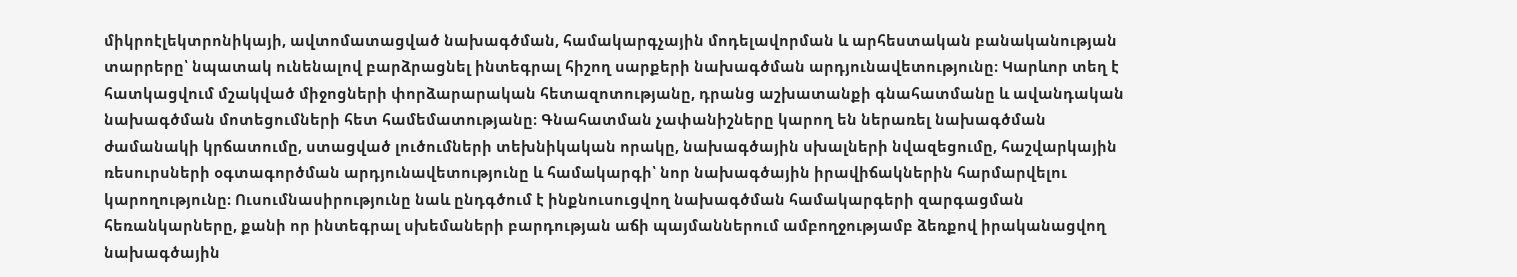միկրոէլեկտրոնիկայի, ավտոմատացված նախագծման, համակարգչային մոդելավորման և արհեստական բանականության տարրերը՝ նպատակ ունենալով բարձրացնել ինտեգրալ հիշող սարքերի նախագծման արդյունավետությունը։ Կարևոր տեղ է հատկացվում մշակված միջոցների փորձարարական հետազոտությանը, դրանց աշխատանքի գնահատմանը և ավանդական նախագծման մոտեցումների հետ համեմատությանը։ Գնահատման չափանիշները կարող են ներառել նախագծման ժամանակի կրճատումը, ստացված լուծումների տեխնիկական որակը, նախագծային սխալների նվազեցումը, հաշվարկային ռեսուրսների օգտագործման արդյունավետությունը և համակարգի՝ նոր նախագծային իրավիճակներին հարմարվելու կարողությունը։ Ուսումնասիրությունը նաև ընդգծում է ինքնուսուցվող նախագծման համակարգերի զարգացման հեռանկարները, քանի որ ինտեգրալ սխեմաների բարդության աճի պայմաններում ամբողջությամբ ձեռքով իրականացվող նախագծային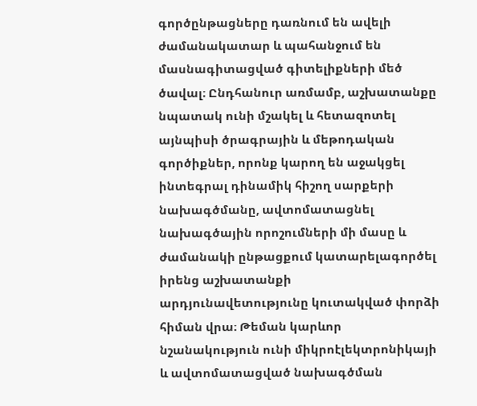գործընթացները դառնում են ավելի ժամանակատար և պահանջում են մասնագիտացված գիտելիքների մեծ ծավալ։ Ընդհանուր առմամբ, աշխատանքը նպատակ ունի մշակել և հետազոտել այնպիսի ծրագրային և մեթոդական գործիքներ, որոնք կարող են աջակցել ինտեգրալ դինամիկ հիշող սարքերի նախագծմանը, ավտոմատացնել նախագծային որոշումների մի մասը և ժամանակի ընթացքում կատարելագործել իրենց աշխատանքի արդյունավետությունը կուտակված փորձի հիման վրա։ Թեման կարևոր նշանակություն ունի միկրոէլեկտրոնիկայի և ավտոմատացված նախագծման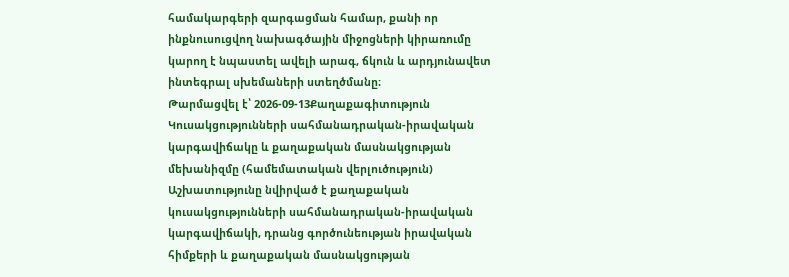համակարգերի զարգացման համար, քանի որ ինքնուսուցվող նախագծային միջոցների կիրառումը կարող է նպաստել ավելի արագ, ճկուն և արդյունավետ ինտեգրալ սխեմաների ստեղծմանը։
Թարմացվել է՝ 2026-09-13Քաղաքագիտություն
Կուսակցությունների սահմանադրական-իրավական կարգավիճակը և քաղաքական մասնակցության մեխանիզմը (համեմատական վերլուծություն)
Աշխատությունը նվիրված է քաղաքական կուսակցությունների սահմանադրական-իրավական կարգավիճակի, դրանց գործունեության իրավական հիմքերի և քաղաքական մասնակցության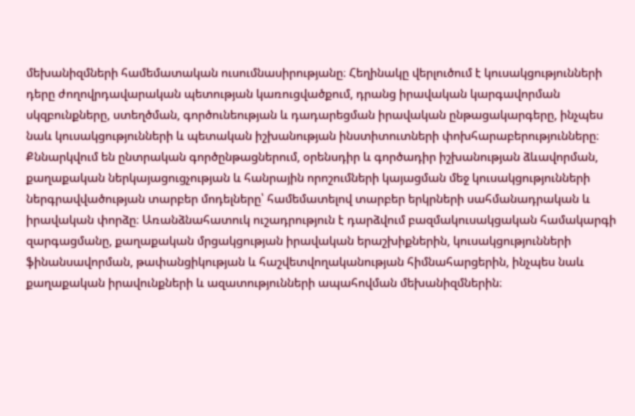մեխանիզմների համեմատական ուսումնասիրությանը։ Հեղինակը վերլուծում է կուսակցությունների դերը ժողովրդավարական պետության կառուցվածքում, դրանց իրավական կարգավորման սկզբունքները, ստեղծման, գործունեության և դադարեցման իրավական ընթացակարգերը, ինչպես նաև կուսակցությունների և պետական իշխանության ինստիտուտների փոխհարաբերությունները։ Քննարկվում են ընտրական գործընթացներում, օրենսդիր և գործադիր իշխանության ձևավորման, քաղաքական ներկայացուցչության և հանրային որոշումների կայացման մեջ կուսակցությունների ներգրավվածության տարբեր մոդելները՝ համեմատելով տարբեր երկրների սահմանադրական և իրավական փորձը։ Առանձնահատուկ ուշադրություն է դարձվում բազմակուսակցական համակարգի զարգացմանը, քաղաքական մրցակցության իրավական երաշխիքներին, կուսակցությունների ֆինանսավորման, թափանցիկության և հաշվետվողականության հիմնահարցերին, ինչպես նաև քաղաքական իրավունքների և ազատությունների ապահովման մեխանիզմներին։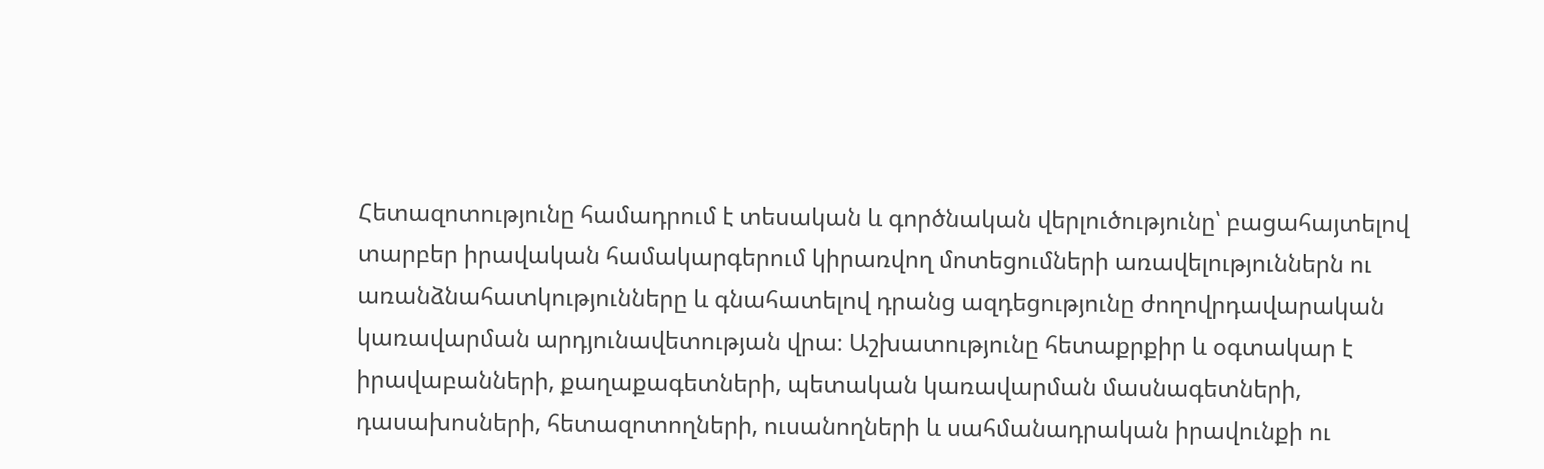Հետազոտությունը համադրում է տեսական և գործնական վերլուծությունը՝ բացահայտելով տարբեր իրավական համակարգերում կիրառվող մոտեցումների առավելություններն ու առանձնահատկությունները և գնահատելով դրանց ազդեցությունը ժողովրդավարական կառավարման արդյունավետության վրա։ Աշխատությունը հետաքրքիր և օգտակար է իրավաբանների, քաղաքագետների, պետական կառավարման մասնագետների, դասախոսների, հետազոտողների, ուսանողների և սահմանադրական իրավունքի ու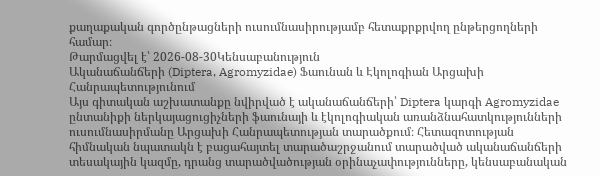քաղաքական գործընթացների ուսումնասիրությամբ հետաքրքրվող ընթերցողների համար։
Թարմացվել է՝ 2026-08-30Կենսաբանություն
Ականաճանճերի (Diptera, Agromyzidae) Ֆաունան և Էկոլոգիան Արցախի Հանրապետությունում
Այս գիտական աշխատանքը նվիրված է ականաճանճերի՝ Diptera կարգի Agromyzidae ընտանիքի ներկայացուցիչների ֆաունայի և էկոլոգիական առանձնահատկությունների ուսումնասիրմանը Արցախի Հանրապետության տարածքում։ Հետազոտության հիմնական նպատակն է բացահայտել տարածաշրջանում տարածված ականաճանճերի տեսակային կազմը, դրանց տարածվածության օրինաչափությունները, կենսաբանական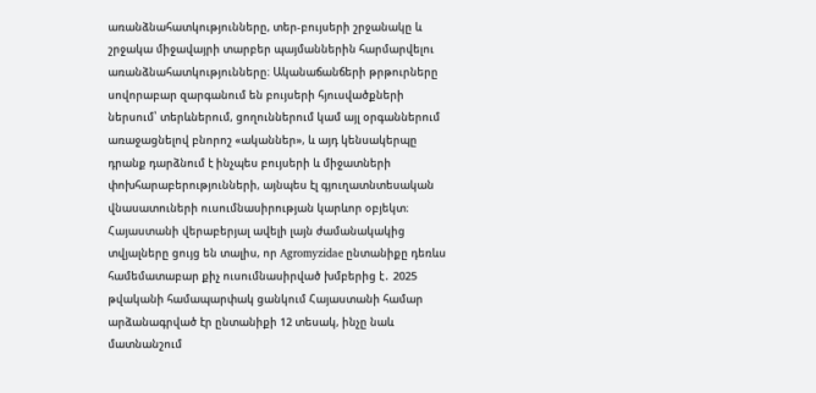առանձնահատկությունները, տեր-բույսերի շրջանակը և շրջակա միջավայրի տարբեր պայմաններին հարմարվելու առանձնահատկությունները։ Ականաճանճերի թրթուրները սովորաբար զարգանում են բույսերի հյուսվածքների ներսում՝ տերևներում, ցողուններում կամ այլ օրգաններում առաջացնելով բնորոշ «ականներ», և այդ կենսակերպը դրանք դարձնում է ինչպես բույսերի և միջատների փոխհարաբերությունների, այնպես էլ գյուղատնտեսական վնասատուների ուսումնասիրության կարևոր օբյեկտ։ Հայաստանի վերաբերյալ ավելի լայն ժամանակակից տվյալները ցույց են տալիս, որ Agromyzidae ընտանիքը դեռևս համեմատաբար քիչ ուսումնասիրված խմբերից է․ 2025 թվականի համապարփակ ցանկում Հայաստանի համար արձանագրված էր ընտանիքի 12 տեսակ, ինչը նաև մատնանշում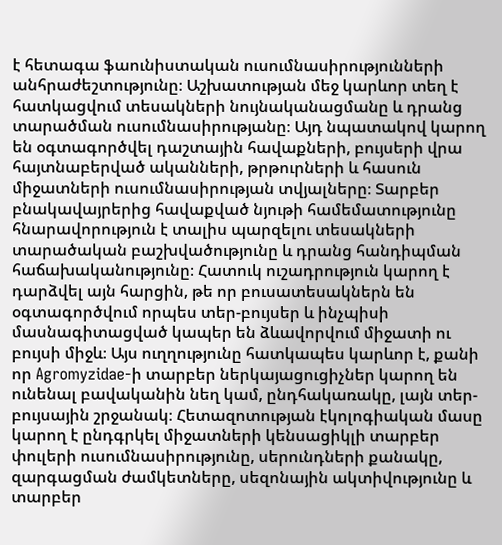է հետագա ֆաունիստական ուսումնասիրությունների անհրաժեշտությունը։ Աշխատության մեջ կարևոր տեղ է հատկացվում տեսակների նույնականացմանը և դրանց տարածման ուսումնասիրությանը։ Այդ նպատակով կարող են օգտագործվել դաշտային հավաքների, բույսերի վրա հայտնաբերված ականների, թրթուրների և հասուն միջատների ուսումնասիրության տվյալները։ Տարբեր բնակավայրերից հավաքված նյութի համեմատությունը հնարավորություն է տալիս պարզելու տեսակների տարածական բաշխվածությունը և դրանց հանդիպման հաճախականությունը։ Հատուկ ուշադրություն կարող է դարձվել այն հարցին, թե որ բուսատեսակներն են օգտագործվում որպես տեր-բույսեր և ինչպիսի մասնագիտացված կապեր են ձևավորվում միջատի ու բույսի միջև։ Այս ուղղությունը հատկապես կարևոր է, քանի որ Agromyzidae-ի տարբեր ներկայացուցիչներ կարող են ունենալ բավականին նեղ կամ, ընդհակառակը, լայն տեր-բույսային շրջանակ։ Հետազոտության էկոլոգիական մասը կարող է ընդգրկել միջատների կենսացիկլի տարբեր փուլերի ուսումնասիրությունը, սերունդների քանակը, զարգացման ժամկետները, սեզոնային ակտիվությունը և տարբեր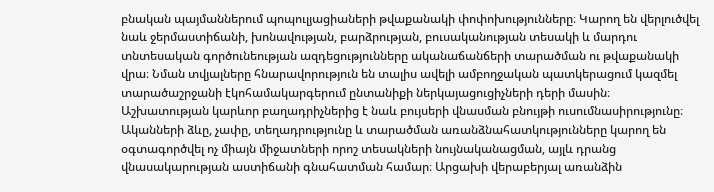բնական պայմաններում պոպուլյացիաների թվաքանակի փոփոխությունները։ Կարող են վերլուծվել նաև ջերմաստիճանի, խոնավության, բարձրության, բուսականության տեսակի և մարդու տնտեսական գործունեության ազդեցությունները ականաճանճերի տարածման ու թվաքանակի վրա։ Նման տվյալները հնարավորություն են տալիս ավելի ամբողջական պատկերացում կազմել տարածաշրջանի էկոհամակարգերում ընտանիքի ներկայացուցիչների դերի մասին։ Աշխատության կարևոր բաղադրիչներից է նաև բույսերի վնասման բնույթի ուսումնասիրությունը։ Ականների ձևը, չափը, տեղադրությունը և տարածման առանձնահատկությունները կարող են օգտագործվել ոչ միայն միջատների որոշ տեսակների նույնականացման, այլև դրանց վնասակարության աստիճանի գնահատման համար։ Արցախի վերաբերյալ առանձին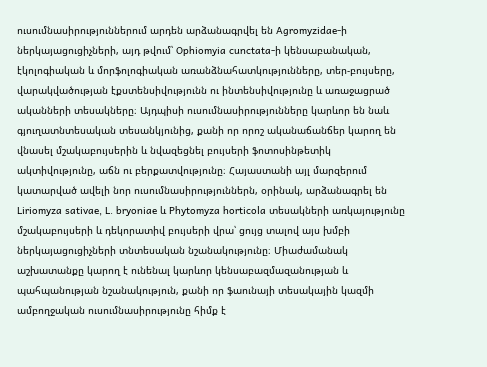ուսումնասիրություններում արդեն արձանագրվել են Agromyzidae-ի ներկայացուցիչների, այդ թվում՝ Ophiomyia cunctata-ի կենսաբանական, էկոլոգիական և մորֆոլոգիական առանձնահատկությունները, տեր-բույսերը, վարակվածության էքստենսիվությունն ու ինտենսիվությունը և առաջացրած ականների տեսակները։ Այդպիսի ուսումնասիրությունները կարևոր են նաև գյուղատնտեսական տեսանկյունից, քանի որ որոշ ականաճանճեր կարող են վնասել մշակաբույսերին և նվազեցնել բույսերի ֆոտոսինթետիկ ակտիվությունը, աճն ու բերքատվությունը։ Հայաստանի այլ մարզերում կատարված ավելի նոր ուսումնասիրություններն, օրինակ, արձանագրել են Liriomyza sativae, L. bryoniae և Phytomyza horticola տեսակների առկայությունը մշակաբույսերի և դեկորատիվ բույսերի վրա՝ ցույց տալով այս խմբի ներկայացուցիչների տնտեսական նշանակությունը։ Միաժամանակ աշխատանքը կարող է ունենալ կարևոր կենսաբազմազանության և պահպանության նշանակություն, քանի որ ֆաունայի տեսակային կազմի ամբողջական ուսումնասիրությունը հիմք է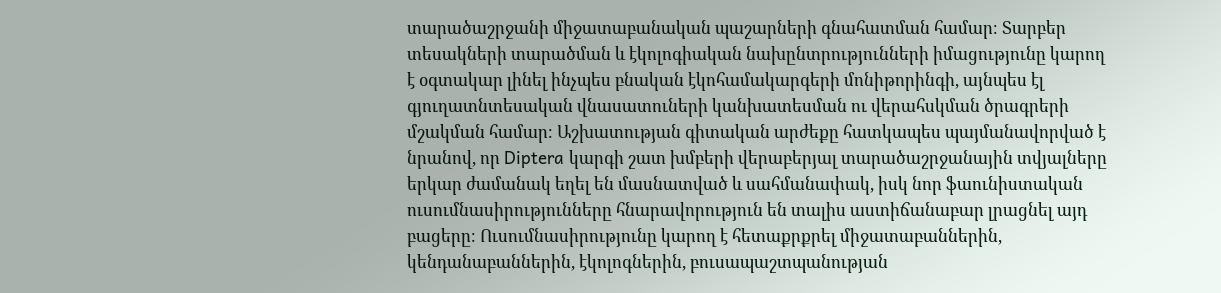տարածաշրջանի միջատաբանական պաշարների գնահատման համար։ Տարբեր տեսակների տարածման և էկոլոգիական նախընտրությունների իմացությունը կարող է օգտակար լինել ինչպես բնական էկոհամակարգերի մոնիթորինգի, այնպես էլ գյուղատնտեսական վնասատուների կանխատեսման ու վերահսկման ծրագրերի մշակման համար։ Աշխատության գիտական արժեքը հատկապես պայմանավորված է նրանով, որ Diptera կարգի շատ խմբերի վերաբերյալ տարածաշրջանային տվյալները երկար ժամանակ եղել են մասնատված և սահմանափակ, իսկ նոր ֆաունիստական ուսումնասիրությունները հնարավորություն են տալիս աստիճանաբար լրացնել այդ բացերը։ Ուսումնասիրությունը կարող է հետաքրքրել միջատաբաններին, կենդանաբաններին, էկոլոգներին, բուսապաշտպանության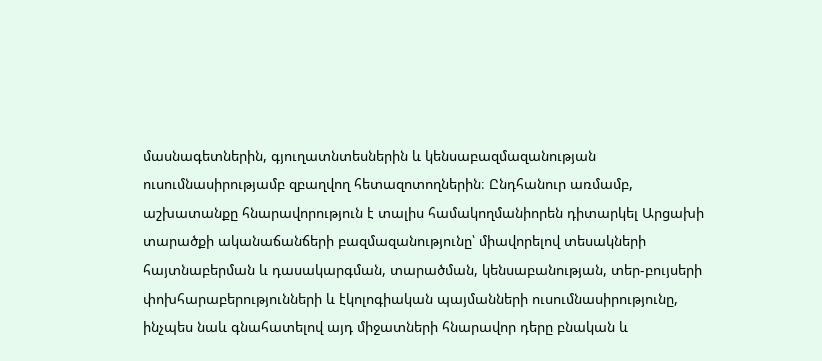մասնագետներին, գյուղատնտեսներին և կենսաբազմազանության ուսումնասիրությամբ զբաղվող հետազոտողներին։ Ընդհանուր առմամբ, աշխատանքը հնարավորություն է տալիս համակողմանիորեն դիտարկել Արցախի տարածքի ականաճանճերի բազմազանությունը՝ միավորելով տեսակների հայտնաբերման և դասակարգման, տարածման, կենսաբանության, տեր-բույսերի փոխհարաբերությունների և էկոլոգիական պայմանների ուսումնասիրությունը, ինչպես նաև գնահատելով այդ միջատների հնարավոր դերը բնական և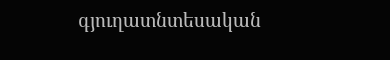գյուղատնտեսական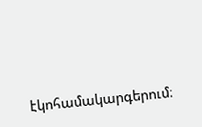էկոհամակարգերում։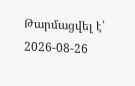Թարմացվել է՝ 2026-08-26